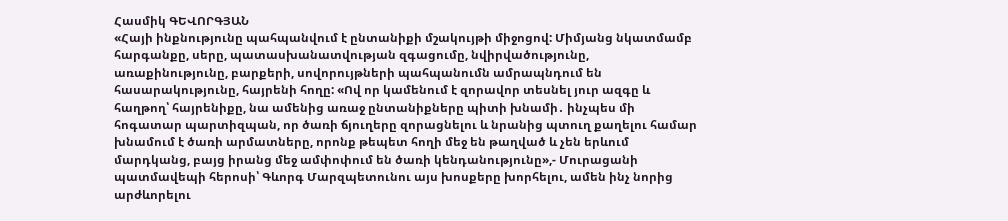Հասմիկ ԳԵՎՈՐԳՅԱՆ
«Հայի ինքնությունը պահպանվում է ընտանիքի մշակույթի միջոցով: Միմյանց նկատմամբ հարգանքը, սերը, պատասխանատվության զգացումը, նվիրվածությունը, առաքինությունը, բարքերի, սովորույթների պահպանումն ամրապնդում են հասարակությունը, հայրենի հողը: «Ով որ կամենում է զորավոր տեսնել յուր ազգը և հաղթող՝ հայրենիքը, նա ամենից առաջ ընտանիքները պիտի խնամի․ ինչպես մի հոգատար պարտիզպան, որ ծառի ճյուղերը զորացնելու և նրանից պտուղ քաղելու համար խնամում է ծառի արմատները, որոնք թեպետ հողի մեջ են թաղված և չեն երևում մարդկանց, բայց իրանց մեջ ամփոփում են ծառի կենդանությունը»,- Մուրացանի պատմավեպի հերոսի՝ Գևորգ Մարզպետունու այս խոսքերը խորհելու, ամեն ինչ նորից արժևորելու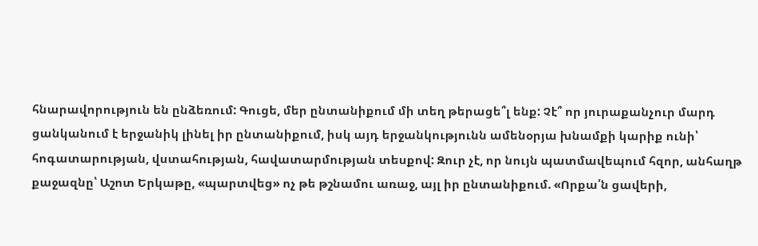հնարավորություն են ընձեռում: Գուցե, մեր ընտանիքում մի տեղ թերացե՞լ ենք: Չէ՞ որ յուրաքանչուր մարդ ցանկանում է երջանիկ լինել իր ընտանիքում, իսկ այդ երջանկությունն ամենօրյա խնամքի կարիք ունի՝ հոգատարության, վստահության, հավատարմության տեսքով: Զուր չէ, որ նույն պատմավեպում հզոր, անհաղթ քաջազնը՝ Աշոտ Երկաթը, «պարտվեց» ոչ թե թշնամու առաջ, այլ իր ընտանիքում. «Որքա՛ն ցավերի,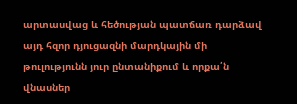արտասվաց և հեծության պատճառ դարձավ այդ հզոր դյուցազնի մարդկային մի թուլությունն յուր ընտանիքում և որքա՛ն վնասներ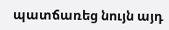պատճառեց նույն այդ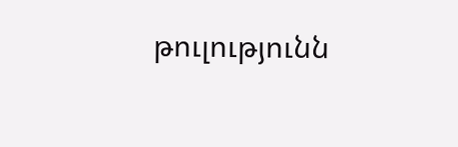թուլությունն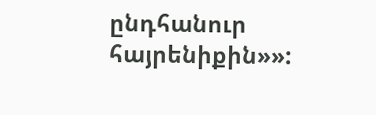ընդհանուր հայրենիքին»»: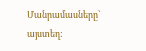Մանրամասները՝ այստեղ: